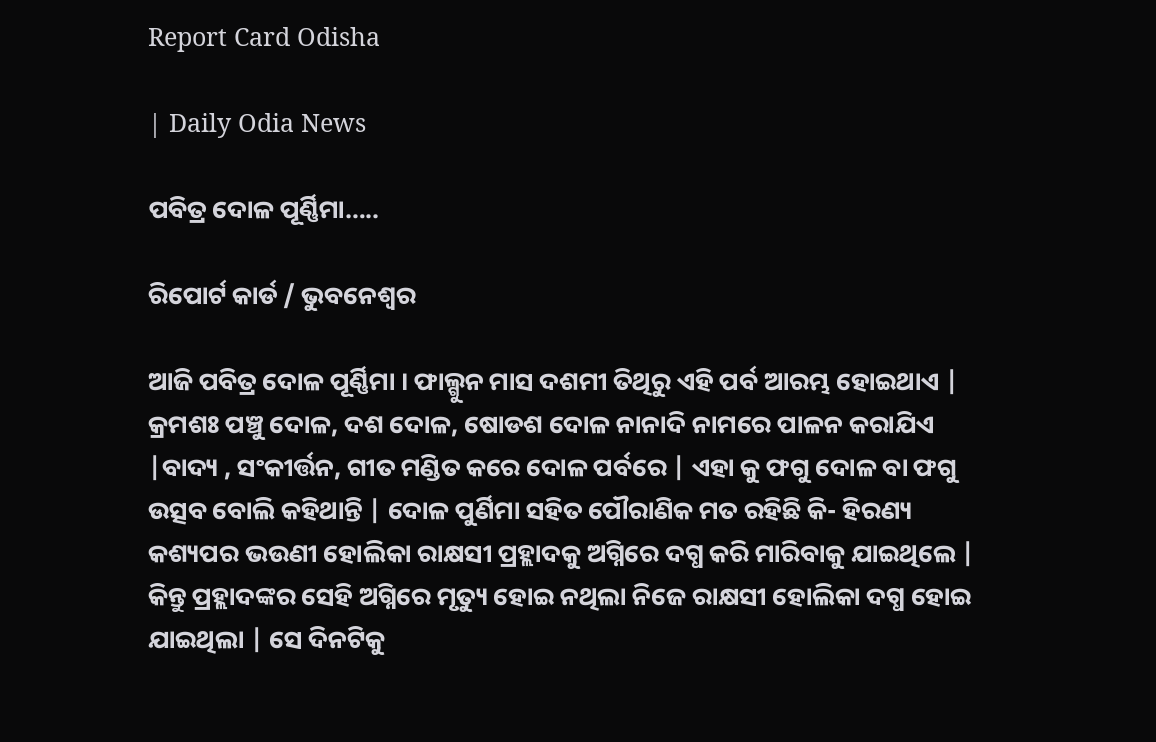Report Card Odisha

| Daily Odia News

ପବିତ୍ର ଦୋଳ ପୂର୍ଣ୍ଣିମା…..

ରିପୋର୍ଟ କାର୍ଡ / ଭୁବନେଶ୍ୱର

ଆଜି ପବିତ୍ର ଦୋଳ ପୂର୍ଣ୍ଣିମା । ଫାଲ୍ଗୁନ ମାସ ଦଶମୀ ତିଥିରୁ ଏହି ପର୍ବ ଆରମ୍ଭ ହୋଇଥାଏ | କ୍ରମଶଃ ପଞ୍ଚୁ ଦୋଳ, ଦଶ ଦୋଳ, ଷୋଡଶ ଦୋଳ ନାନାଦି ନାମରେ ପାଳନ କରାଯିଏ |ବାଦ୍ୟ , ସଂକୀର୍ତ୍ତନ, ଗୀତ ମଣ୍ଡିତ କରେ ଦୋଳ ପର୍ବରେ | ଏହା କୁ ଫଗୁ ଦୋଳ ବା ଫଗୁ ଉତ୍ସବ ବୋଲି କହିଥାନ୍ତି | ଦୋଳ ପୁର୍ଣିମା ସହିତ ପୌରାଣିକ ମତ ରହିଛି କି- ହିରଣ୍ୟ କଶ୍ୟପର ଭଉଣୀ ହୋଲିକା ରାକ୍ଷସୀ ପ୍ରହ୍ଲାଦକୁ ଅଗ୍ନିରେ ଦଗ୍ଧ କରି ମାରିବାକୁ ଯାଇଥିଲେ | କିନ୍ତୁ ପ୍ରହ୍ଲାଦଙ୍କର ସେହି ଅଗ୍ନିରେ ମୃତ୍ୟୁ ହୋଇ ନଥିଲା ନିଜେ ରାକ୍ଷସୀ ହୋଲିକା ଦଗ୍ଧ ହୋଇ ଯାଇଥିଲା | ସେ ଦିନଟିକୁ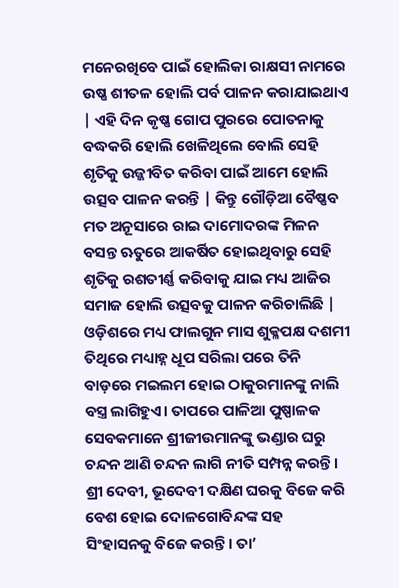ମନେରଖିବେ ପାଇଁ ହୋଲିକା ରାକ୍ଷସୀ ନାମରେ ଉଷ୍ଣ ଶୀତଳ ହୋଲି ପର୍ବ ପାଳନ କରାଯାଇଥାଏ | ଏହି ଦିନ କୃଷ୍ଣ ଗୋପ ପୁରରେ ପୋତନାକୁ ବଦ୍ଧକରି ହୋଲି ଖେଳିଥିଲେ ବୋଲି ସେହି ଶୃତିକୁ ଉଜ୍ଜୀବିତ କରିବା ପାଇଁ ଆମେ ହୋଲି ଉତ୍ସବ ପାଳନ କରନ୍ତି | କିନ୍ତୁ ଗୌଡ଼ିଆ ବୈଷ୍ଣବ ମତ ଅନୂସାରେ ରାଇ ଦାମୋଦରଙ୍କ ମିଳନ ବସନ୍ତ ଋତୁରେ ଆକର୍ଷିତ ହୋଇଥିବାରୁ ସେହି ଶୃତିକୁ ରଶତୀର୍ଣ୍ଣ କରିବାକୁ ଯାଇ ମଧ୍ୟ ଆଜିର ସମାଜ ହୋଲି ଉତ୍ସବକୁ ପାଳନ କରିଚାଲିଛି | ଓଡ଼ିଶରେ ମଧ୍ୟ ଫାଲଗୁନ ମାସ ଶୁକ୍ଳପକ୍ଷ ଦଶମୀ ତିଥିରେ ମଧ୍ୟାହ୍ନ ଧୂପ ସରିଲା ପରେ ତିନି ବାଡ଼ରେ ମଇଲମ ହୋଇ ଠାକୁରମାନଙ୍କୁ ନାଲି ବସ୍ତ୍ର ଲାଗିହୁଏ। ତାପରେ ପାଳିଆ ପୁଷ୍ପାଳକ ସେବକମାନେ ଶ୍ରୀଜୀଉମାନଙ୍କୁ ଭଣ୍ଡାର ଘରୁ ଚନ୍ଦନ ଆଣି ଚନ୍ଦନ ଲାଗି ନୀତି ସମ୍ପନ୍ନ କରନ୍ତି। ଶ୍ରୀ ଦେବୀ, ଭୂଦେବୀ ଦକ୍ଷିଣ ଘରକୁ ବିଜେ କରି ବେଶ ହୋଇ ଦୋଳଗୋବିନ୍ଦଙ୍କ ସହ ସିଂହାସନକୁ ବିଜେ କରନ୍ତି। ତା’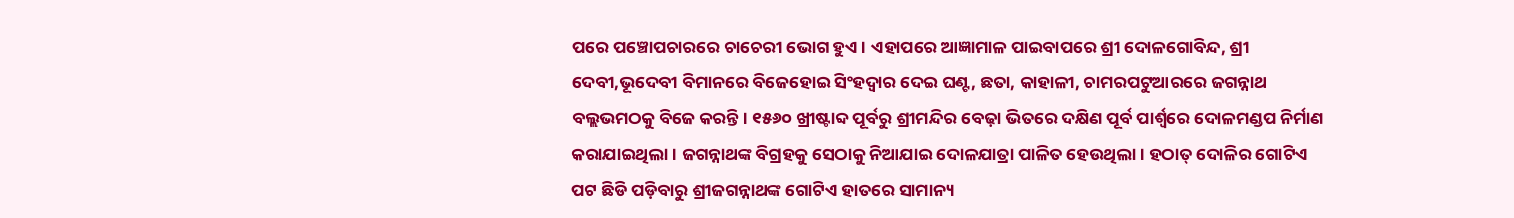ପରେ ‌ପଞ୍ଚୋପଚାରରେ ଚାଚେରୀ ଭୋଗ ହୁଏ। ଏହାପରେ ଆଜ୍ଞାମାଳ ପାଇବାପରେ ଶ୍ରୀ ଦୋଳଗୋବିନ୍ଦ, ଶ୍ରୀ ଦେବୀ,ଭୂଦେବୀ ବିମାନରେ ବିଜେହୋଇ ସିଂହଦ୍ୱାର ଦେଇ ଘଣ୍ଟ, ଛତା, କାହାଳୀ, ଚାମରପଟୁଆରରେ ଜଗନ୍ନାଥ ବଲ୍ଲଭମଠକୁ ବିଜେ କରନ୍ତି। ୧୫୬୦ ଖ୍ରୀଷ୍ଟାବ୍ଦ ପୂର୍ବରୁ ଶ୍ରୀମନ୍ଦିର ବେଢ଼ା ଭିତରେ ଦକ୍ଷିଣ ପୂର୍ବ ପାର୍ଶ୍ବରେ ଦୋଳମଣ୍ଡପ ନିର୍ମାଣ କରାଯାଇଥିଲା। ଜଗନ୍ନାଥଙ୍କ ବିଗ୍ରହକୁ ସେଠାକୁ ନିଆଯାଇ ଦୋଳଯାତ୍ରା ପାଳିତ ହେଉଥିଲା। ହଠାତ୍ ଦୋଳିର ଗୋଟିଏ ପଟ ଛିଡି ପଡ଼ିବାରୁ ଶ୍ରୀଜଗନ୍ନାଥଙ୍କ ଗୋଟିଏ ହାତରେ ସାମାନ୍ୟ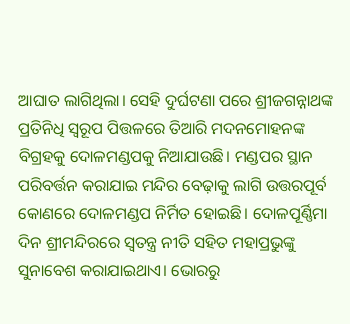ଆଘାତ ଲାଗିଥିଲା। ସେହି ଦୁର୍ଘଟଣା ପରେ ଶ୍ରୀଜଗନ୍ନାଥଙ୍କ ପ୍ରତିନିଧି ସ୍ବରୂପ ପିତ୍ତଳରେ ତିଆରି ମଦନମୋହନଙ୍କ ବିଗ୍ରହକୁ ଦୋଳମଣ୍ଡପକୁ ନିଆଯାଉଛି। ମଣ୍ଡପର ସ୍ଥାନ ପରିବର୍ତ୍ତନ କରାଯାଇ ମନ୍ଦିର ବେଢ଼ାକୁ ଲାଗି ଉତ୍ତରପୂର୍ବ କୋଣରେ ଦୋଳମଣ୍ଡପ ନିର୍ମିତ ହୋଇଛି। ଦୋଳପୂର୍ଣ୍ଣିମା ଦିନ ଶ୍ରୀମନ୍ଦିରରେ ସ୍ବତନ୍ତ୍ର ନୀତି ସହିତ ମହାପ୍ରଭୁଙ୍କୁ ସୁନାବେଶ କରାଯାଇଥାଏ। ଭୋରରୁ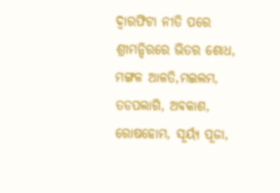ଦ୍ବାରଫିଟା ନୀତି ପରେ ଶ୍ରୀମନ୍ଦିରରେ ଭିତର ଶୋଧ, ମଙ୍ଗଳ ଆଳତି,ମଇଲମ, ତଡପଲାଗି, ଅବକାଶ, ରୋଷହୋମ, ସୂର୍ୟ୍ୟ ପୂଜା,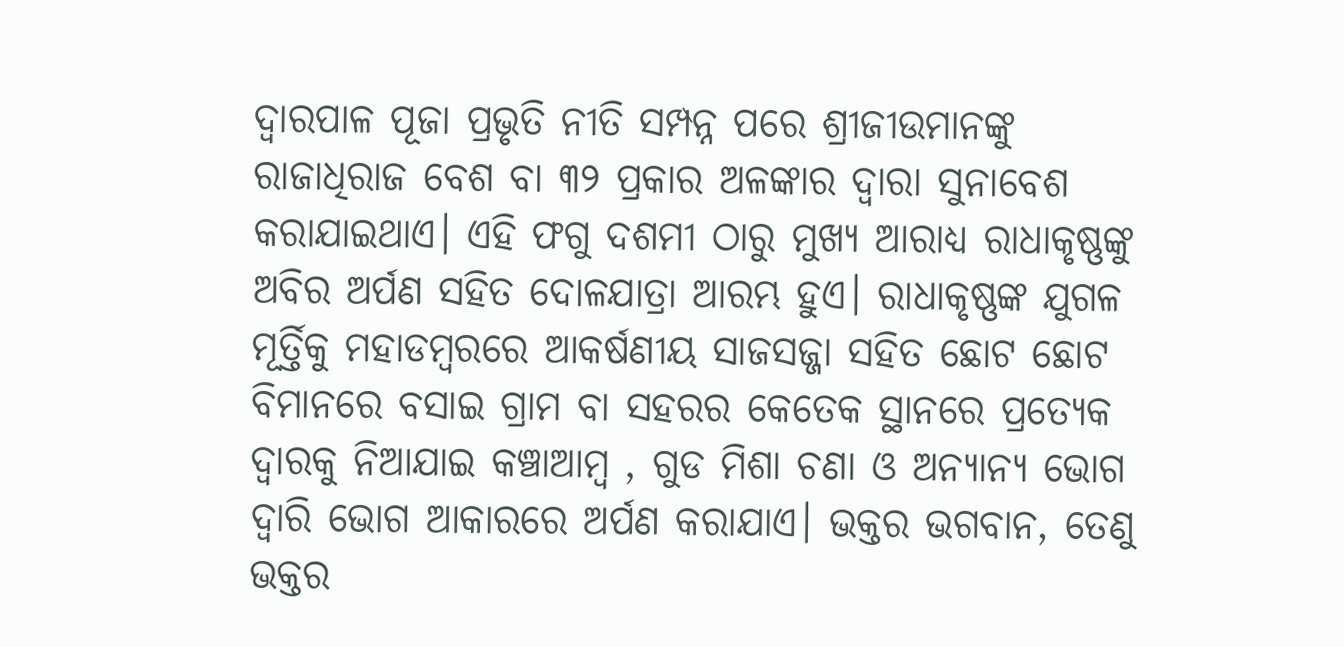ଦ୍ବାରପାଳ ପୂଜା ପ୍ରଭୃତି ନୀତି ସମ୍ପନ୍ନ ପରେ ଶ୍ରୀଜୀଉମାନଙ୍କୁ ରାଜାଧିରାଜ ବେଶ ବା ୩୨ ପ୍ରକାର ଅଳଙ୍କାର ଦ୍ୱାରା ସୁନାବେଶ କରାଯାଇଥାଏ। ଏହି ଫଗୁ ଦଶମୀ ଠାରୁ ମୁଖ୍ୟ ଆରାଧ୍ୟ ରାଧାକୃଷ୍ଣଙ୍କୁ ଅବିର ଅର୍ପଣ ସହିତ ଦୋଳଯାତ୍ରା ଆରମ୍ଭ ହୁଏ। ରାଧାକୃଷ୍ଣଙ୍କ ଯୁଗଳ ମୂର୍ତ୍ତିକୁ ମହାଡମ୍ବରରେ ଆକର୍ଷଣୀୟ ସାଜସଜ୍ଜା ସହିତ ଛୋଟ ଛୋଟ ବିମାନରେ ବସାଇ ଗ୍ରାମ ବା ସହରର କେତେକ ସ୍ଥାନରେ ପ୍ରତ୍ୟେକ ଦ୍ବାରକୁ ନିଆଯାଇ କଞ୍ଚାଆମ୍ବ , ଗୁଡ ମିଶା ଚଣା ଓ ଅନ୍ୟାନ୍ୟ ଭୋଗ ଦ୍ବାରି ଭୋଗ ଆକାରରେ ଅର୍ପଣ କରାଯାଏ। ଭକ୍ତର ଭଗବାନ, ତେଣୁ ଭକ୍ତର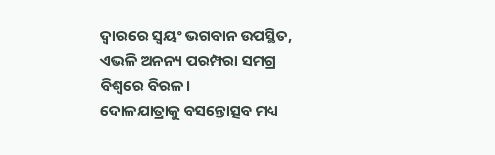ଦ୍ବାରରେ ସ୍ବୟଂ ଭଗବାନ ଉପସ୍ଥିତ, ଏଭଳି ଅନନ୍ୟ ପରମ୍ପରା ସମଗ୍ର ବିଶ୍ବରେ ବିରଳ।
ଦୋଳଯାତ୍ରାକୁ ବସନ୍ତୋତ୍ସବ ମଧ୍ୟ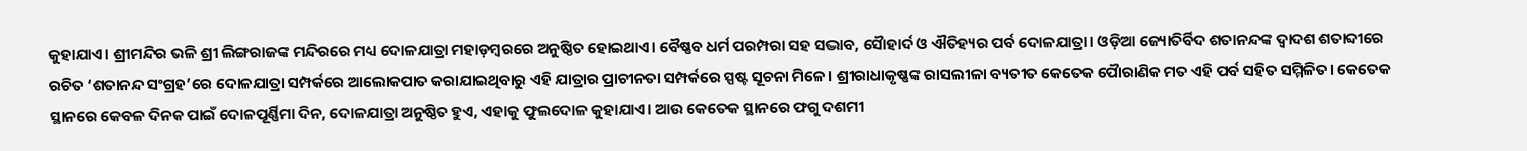କୁହାଯାଏ। ଶ୍ରୀମନ୍ଦିର ଭଳି ଶ୍ରୀ ଲିଙ୍ଗରାଜଙ୍କ ମନ୍ଦିରରେ ମଧ୍ୟ ଦୋଳଯାତ୍ରା ମହାଡ଼ମ୍ବରରେ ଅନୁଷ୍ଠିତ ହୋଇଥାଏ। ବୈଷ୍ଣବ ଧର୍ମ ପରମ୍ପରା ସହ ସଦ୍ଭାବ, ସୈାହାର୍ଦ ଓ ଐତିହ୍ୟର ପର୍ବ ଦୋଳଯାତ୍ରା। ଓଡ଼ିଆ ଜ୍ୟୋତିର୍ବିଦ ‌ଶତାନନ୍ଦଙ୍କ ଦ୍ବାଦଶ ଶତାବ୍ଦୀରେ ରଚିତ ‘ଶତାନନ୍ଦ ସଂଗ୍ରହ’ରେ ଦୋଳଯାତ୍ରା ସମ୍ପର୍କରେ ଆଲୋକପାତ କରାଯାଇଥିବାରୁ ଏହି ଯାତ୍ରାର ପ୍ରାଚୀନତା ସମ୍ପର୍କରେ ସ୍ପଷ୍ଟ ସୂଚନା ମିଳେ। ଶ୍ରୀରାଧାକୃଷ୍ଣଙ୍କ ରାସଲୀଳା ବ୍ୟତୀତ କେତେକ ପୈାରାଣିକ ମତ ଏହି ପର୍ବ ସହିତ ସମ୍ମିଳିତ। କେତେକ ସ୍ଥାନରେ କେବଳ ଦିନକ ପାଇଁ ଦୋଳପୂର୍ଣ୍ଣିମା ଦିନ, ଦୋଳଯାତ୍ରା ଅନୁଷ୍ଠିତ ହୁଏ, ଏହାକୁ ଫୁଲଦୋଳ କୁହାଯାଏ। ଆଉ କେତେକ ସ୍ଥାନରେ ଫଗୁ ଦଶମୀ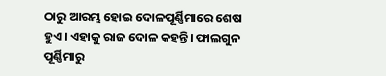ଠାରୁ ଆରମ୍ଭ ହୋଇ ଦୋଳପୂର୍ଣ୍ଣିମାରେ ଶେଷ ହୁଏ। ଏହାକୁ ରାଜ ଦୋଳ କହନ୍ତି। ଫାଲଗୁନ ପୂର୍ଣ୍ଣିମାରୁ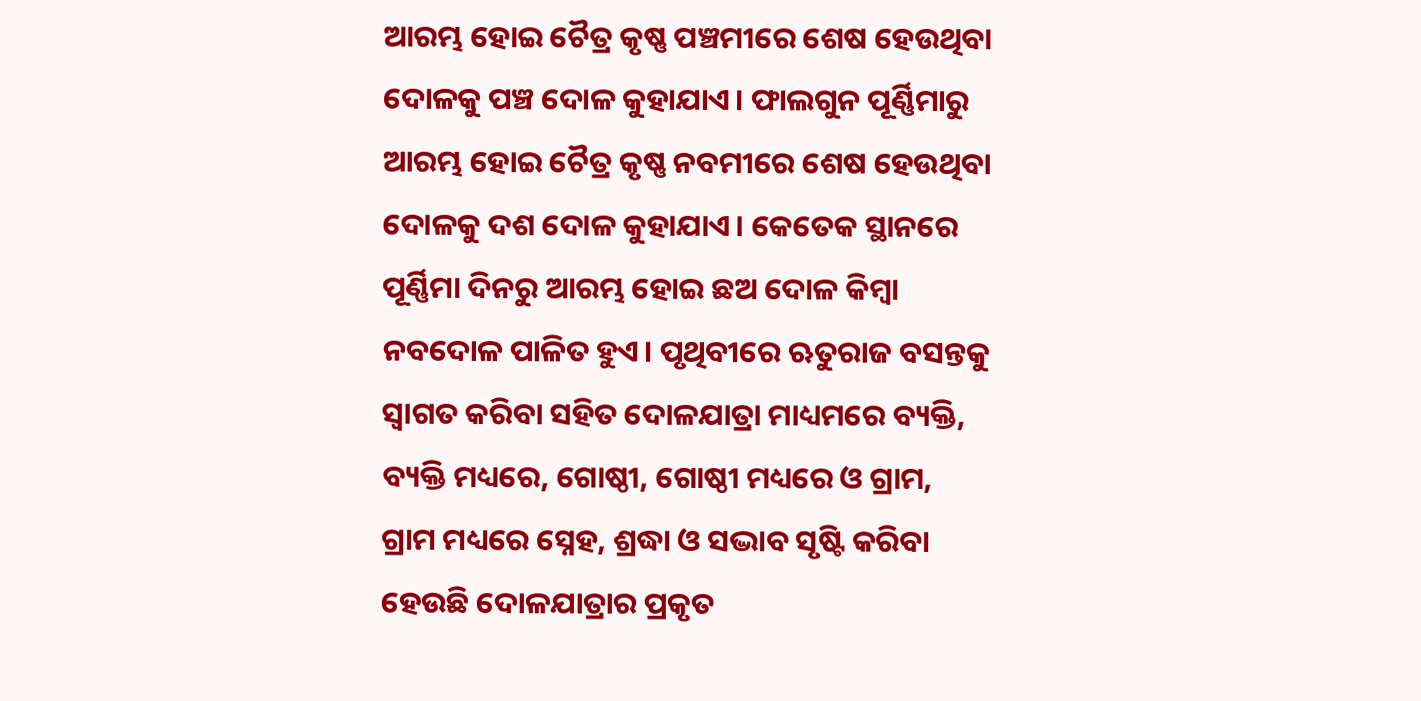ଆରମ୍ଭ ହୋଇ ଚୈତ୍ର କୃଷ୍ଣ ପଞ୍ଚମୀରେ ଶେଷ ହେଉଥିବା ଦୋଳକୁ ପଞ୍ଚ ଦୋଳ କୁହାଯାଏ। ଫାଲଗୁନ ପୂର୍ଣ୍ଣିମାରୁ ଆରମ୍ଭ ହୋଇ ଚୈତ୍ର କୃଷ୍ଣ ନବମୀରେ ଶେଷ ହେଉଥିବା ଦୋଳକୁ ଦଶ ଦୋଳ କୁହାଯାଏ। କେତେକ ସ୍ଥାନରେ ପୂର୍ଣ୍ଣିମା ଦିନରୁ ଆରମ୍ଭ ହୋଇ ଛଅ ଦୋଳ କିମ୍ବା ନବଦୋଳ ପାଳିତ ହୁଏ। ପୃଥିବୀରେ ଋତୁରାଜ ବସନ୍ତକୁ ସ୍ବାଗତ କରିବା ସହିତ ଦୋଳଯାତ୍ରା ମାଧ୍ୟମରେ ବ୍ୟକ୍ତି, ବ୍ୟକ୍ତି ମଧ୍ୟରେ, ଗୋଷ୍ଠୀ, ଗୋଷ୍ଠୀ ମଧ୍ୟରେ ଓ ଗ୍ରାମ, ଗ୍ରାମ ମଧ୍ୟରେ ସ୍ନେହ, ଶ୍ରଦ୍ଧା ଓ ସଦ୍ଭାବ ସୃଷ୍ଟି କରିବା ହେଉଛି ଦୋଳଯାତ୍ରାର ପ୍ରକୃତ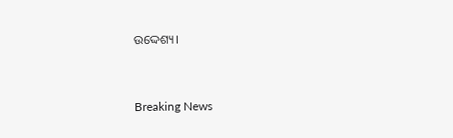ଉଦ୍ଦେଶ୍ୟ।



Breaking News